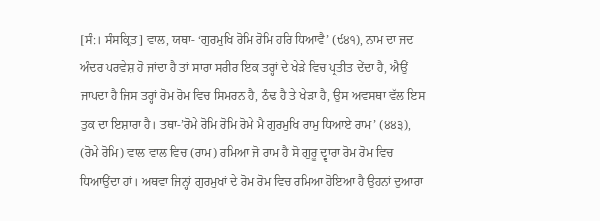[ਸੰ:। ਸੰਸਕ੍ਰਿਤ] ਵਾਲ, ਯਥਾ- ‘ਗੁਰਮੁਖਿ ਰੋਮਿ ਰੋਮਿ ਹਰਿ ਧਿਆਵੈ’ (੯੪੧), ਨਾਮ ਦਾ ਜਦ ਅੰਦਰ ਪਰਵੇਸ਼ ਹੋ ਜਾਂਦਾ ਹੈ ਤਾਂ ਸਾਰਾ ਸਰੀਰ ਇਕ ਤਰ੍ਹਾਂ ਦੇ ਖੇੜੇ ਵਿਚ ਪ੍ਰਤੀਤ ਦੇਂਦਾ ਹੈ, ਐਉਂ ਜਾਪਦਾ ਹੈ ਜਿਸ ਤਰ੍ਹਾਂ ਰੋਮ ਰੋਮ ਵਿਚ ਸਿਮਰਨ ਹੈ, ਠੰਢ ਹੈ ਤੇ ਖੇੜਾ ਹੈ, ਉਸ ਅਵਸਥਾ ਵੱਲ ਇਸ ਤੁਕ ਦਾ ਇਸ਼ਾਰਾ ਹੈ। ਤਥਾ-’ਰੋਮੇ ਰੋਮਿ ਰੋਮਿ ਰੋਮੇ ਮੈ ਗੁਰਮੁਖਿ ਰਾਮੁ ਧਿਆਏ ਰਾਮ’ (੪੪੩), (ਰੋਮੇ ਰੋਮਿ) ਵਾਲ ਵਾਲ ਵਿਚ (ਰਾਮ) ਰਮਿਆ ਜੋ ਰਾਮ ਹੈ ਸੋ ਗੁਰੂ ਦ੍ਵਾਰਾ ਰੋਮ ਰੋਮ ਵਿਚ ਧਿਆਉਂਦਾ ਹਾਂ। ਅਥਵਾ ਜਿਨ੍ਹਾਂ ਗੁਰਮੁਖਾਂ ਦੇ ਰੋਮ ਰੋਮ ਵਿਚ ਰਮਿਆ ਹੋਇਆ ਹੈ ਉਹਨਾਂ ਦੁਆਰਾ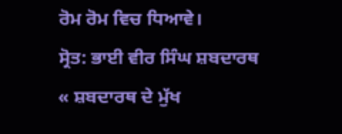ਰੋਮ ਰੋਮ ਵਿਚ ਧਿਆਵੇ।
ਸ੍ਰੋਤ: ਭਾਈ ਵੀਰ ਸਿੰਘ ਸ਼ਬਦਾਰਥ
« ਸ਼ਬਦਾਰਥ ਦੇ ਮੁੱਖ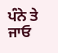ਪੰਨੇ ਤੇ ਜਾਓ